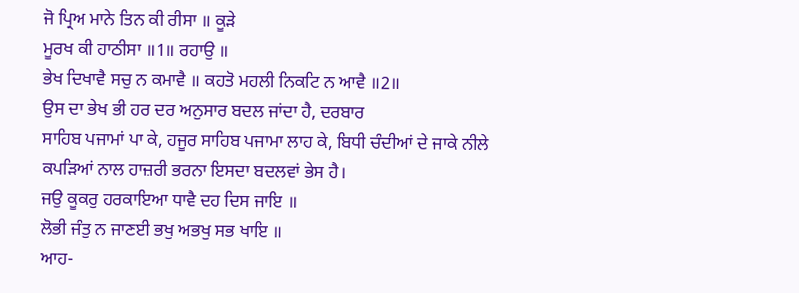ਜੋ ਪ੍ਰਿਅ ਮਾਨੇ ਤਿਨ ਕੀ ਰੀਸਾ ॥ ਕੂੜੇ
ਮੂਰਖ ਕੀ ਹਾਠੀਸਾ ॥1॥ ਰਹਾਉ ॥
ਭੇਖ ਦਿਖਾਵੈ ਸਚੁ ਨ ਕਮਾਵੈ ॥ ਕਹਤੋ ਮਹਲੀ ਨਿਕਟਿ ਨ ਆਵੈ ॥2॥
ਉਸ ਦਾ ਭੇਖ ਭੀ ਹਰ ਦਰ ਅਨੁਸਾਰ ਬਦਲ ਜਾਂਦਾ ਹੈ, ਦਰਬਾਰ
ਸਾਹਿਬ ਪਜਾਮਾਂ ਪਾ ਕੇ, ਹਜੂਰ ਸਾਹਿਬ ਪਜਾਮਾ ਲਾਹ ਕੇ, ਬਿਧੀ ਚੰਦੀਆਂ ਦੇ ਜਾਕੇ ਨੀਲੇ
ਕਪੜਿਆਂ ਨਾਲ ਹਾਜ਼ਰੀ ਭਰਨਾ ਇਸਦਾ ਬਦਲਵਾਂ ਭੇਸ ਹੈ।
ਜਉ ਕੂਕਰੁ ਹਰਕਾਇਆ ਧਾਵੈ ਦਹ ਦਿਸ ਜਾਇ ॥
ਲੋਭੀ ਜੰਤੁ ਨ ਜਾਣਈ ਭਖੁ ਅਭਖੁ ਸਭ ਖਾਇ ॥
ਆਹ-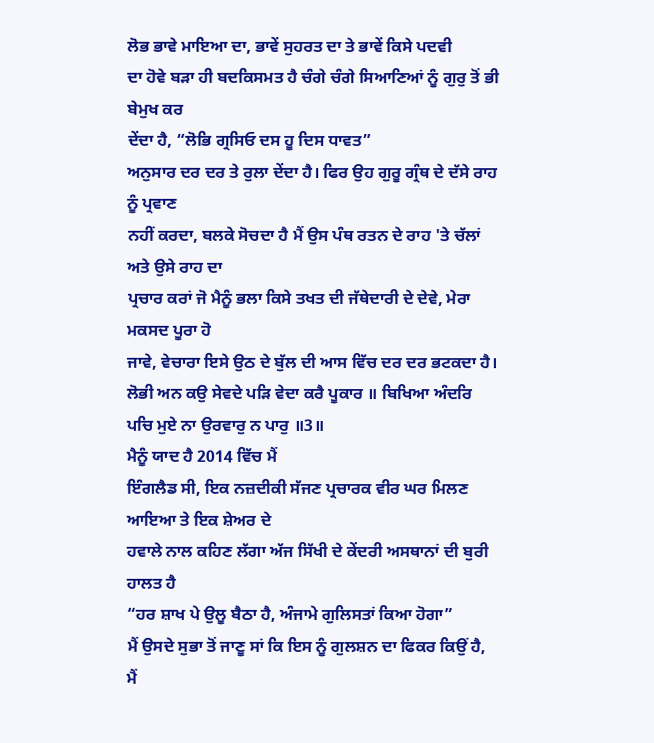ਲੋਭ ਭਾਵੇ ਮਾਇਆ ਦਾ, ਭਾਵੇਂ ਸੁਹਰਤ ਦਾ ਤੇ ਭਾਵੇਂ ਕਿਸੇ ਪਦਵੀ
ਦਾ ਹੋਵੇ ਬੜਾ ਹੀ ਬਦਕਿਸਮਤ ਹੈ ਚੰਗੇ ਚੰਗੇ ਸਿਆਣਿਆਂ ਨੂੰ ਗੁਰੁ ਤੋਂ ਭੀ ਬੇਮੁਖ ਕਰ
ਦੇਂਦਾ ਹੈ, “ਲੋਭਿ ਗ੍ਰਸਿਓ ਦਸ ਹੂ ਦਿਸ ਧਾਵਤ”
ਅਨੁਸਾਰ ਦਰ ਦਰ ਤੇ ਰੁਲਾ ਦੇਂਦਾ ਹੈ। ਫਿਰ ਉਹ ਗੁਰੂ ਗ੍ਰੰਥ ਦੇ ਦੱਸੇ ਰਾਹ ਨੂੰ ਪ੍ਰਵਾਣ
ਨਹੀਂ ਕਰਦਾ, ਬਲਕੇ ਸੋਚਦਾ ਹੈ ਮੈਂ ਉਸ ਪੰਥ ਰਤਨ ਦੇ ਰਾਹ 'ਤੇ ਚੱਲਾਂ ਅਤੇ ਉਸੇ ਰਾਹ ਦਾ
ਪ੍ਰਚਾਰ ਕਰਾਂ ਜੋ ਮੈਨੂੰ ਭਲਾ ਕਿਸੇ ਤਖਤ ਦੀ ਜੱਥੇਦਾਰੀ ਦੇ ਦੇਵੇ, ਮੇਰਾ ਮਕਸਦ ਪੂਰਾ ਹੋ
ਜਾਵੇ, ਵੇਚਾਰਾ ਇਸੇ ਉਠ ਦੇ ਬੁੱਲ ਦੀ ਆਸ ਵਿੱਚ ਦਰ ਦਰ ਭਟਕਦਾ ਹੈ।
ਲੋਭੀ ਅਨ ਕਉ ਸੇਵਦੇ ਪੜਿ ਵੇਦਾ ਕਰੈ ਪੂਕਾਰ ॥ ਬਿਖਿਆ ਅੰਦਰਿ
ਪਚਿ ਮੁਏ ਨਾ ਉਰਵਾਰੁ ਨ ਪਾਰੁ ॥3॥
ਮੈਨੂੰ ਯਾਦ ਹੈ 2014 ਵਿੱਚ ਮੈਂ
ਇੰਗਲੈਡ ਸੀ, ਇਕ ਨਜ਼ਦੀਕੀ ਸੱਜਣ ਪ੍ਰਚਾਰਕ ਵੀਰ ਘਰ ਮਿਲਣ ਆਇਆ ਤੇ ਇਕ ਸ਼ੇਅਰ ਦੇ
ਹਵਾਲੇ ਨਾਲ ਕਹਿਣ ਲੱਗਾ ਅੱਜ ਸਿੱਖੀ ਦੇ ਕੇਂਦਰੀ ਅਸਥਾਨਾਂ ਦੀ ਬੁਰੀ ਹਾਲਤ ਹੈ
“ਹਰ ਸ਼ਾਖ ਪੇ ਉਲੂ ਬੈਠਾ ਹੈ, ਅੰਜਾਮੇ ਗੁਲਿਸਤਾਂ ਕਿਆ ਹੋਗਾ”
ਮੈਂ ਉਸਦੇ ਸੁਭਾ ਤੋਂ ਜਾਣੂ ਸਾਂ ਕਿ ਇਸ ਨੂੰ ਗੁਲਸ਼ਨ ਦਾ ਫਿਕਰ ਕਿਉਂ ਹੈ,
ਮੈਂ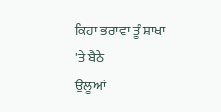ਕਿਹਾ ਭਰਾਵਾ ਤੂੰ ਸ਼ਾਖਾ 'ਤੇ ਬੈਠੇ
ਉਲੂਆਂ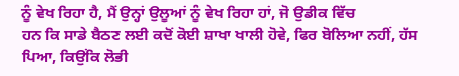ਨੂੰ ਵੇਖ ਰਿਹਾ ਹੈ, ਮੈਂ ਉਨ੍ਹਾਂ ਉਲੂਆਂ ਨੂੰ ਵੇਖ ਰਿਹਾ ਹਾਂ, ਜੋ ਉਡੀਕ ਵਿੱਚ
ਹਨ ਕਿ ਸਾਡੇ ਬੈਠਣ ਲਈ ਕਦੋਂ ਕੋਈ ਸ਼ਾਖਾ ਖਾਲੀ ਹੋਵੇ, ਫਿਰ ਬੋਲਿਆ ਨਹੀਂ, ਹੱਸ
ਪਿਆ, ਕਿਉਂਕਿ ਲੋਭੀ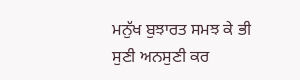ਮਨੁੱਖ ਬੁਝਾਰਤ ਸਮਝ ਕੇ ਭੀ ਸੁਣੀ ਅਨਸੁਣੀ ਕਰ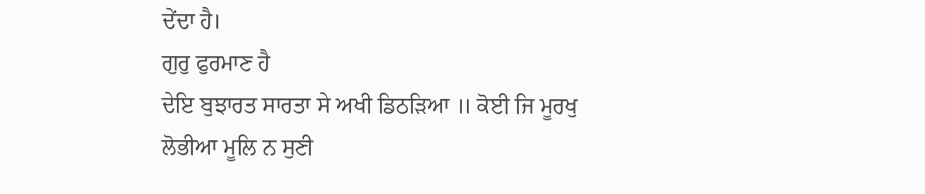ਦੇਂਦਾ ਹੈ।
ਗੁਰੁ ਫੁਰਮਾਣ ਹੈ
ਦੇਇ ਬੁਝਾਰਤ ਸਾਰਤਾ ਸੇ ਅਖੀ ਡਿਠੜਿਆ ॥ ਕੋਈ ਜਿ ਮੂਰਖੁ
ਲੋਭੀਆ ਮੂਲਿ ਨ ਸੁਣੀ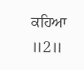ਕਹਿਆ ॥2॥